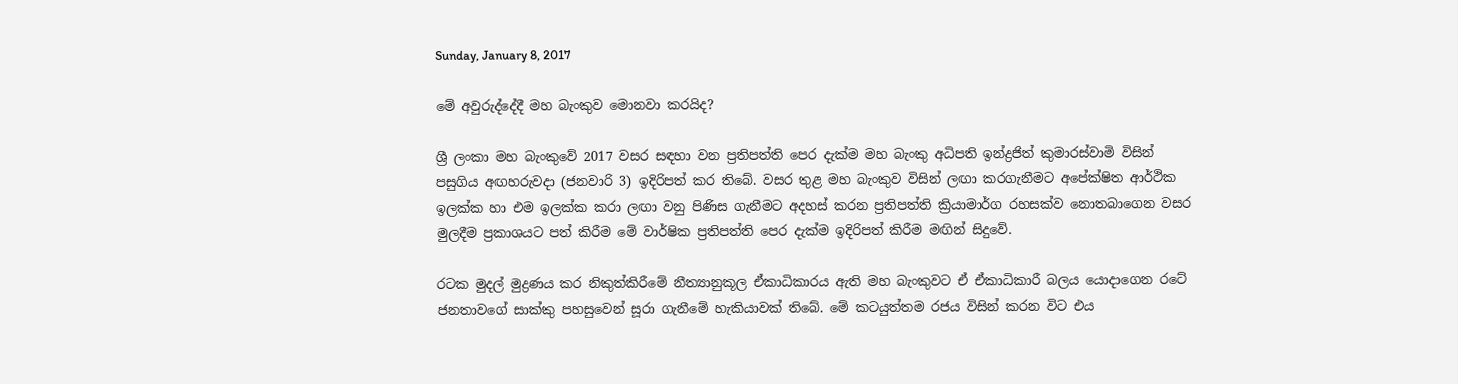Sunday, January 8, 2017

මේ අවුරුද්දේදී මහ බැංකුව මොනවා කරයිද?

ශ්‍රී ලංකා මහ බැංකුවේ 2017 වසර සඳහා වන ප්‍රතිපත්ති පෙර දැක්ම මහ බැංකු අධිපති ඉන්ද්‍රජිත් කුමාරස්වාමි විසින් පසුගිය අඟහරුවදා (ජනවාරි 3) ඉදිරිපත් කර තිබේ. වසර තුළ මහ බැංකුව විසින් ලඟා කරගැනීමට අපේක්ෂිත ආර්ථික ඉලක්ක හා එම ඉලක්ක කරා ලඟා වනු පිණිස ගැනීමට අදහස් කරන ප්‍රතිපත්ති ක්‍රියාමාර්ග රහසක්ව නොතබාගෙන වසර මුලදීම ප්‍රකාශයට පත් කිරීම මේ වාර්ෂික ප්‍රතිපත්ති පෙර දැක්ම ඉදිරිපත් කිරීම මඟින් සිදුවේ.

රටක මුදල් මුද්‍රණය කර නිකුත්කිරීමේ නීත්‍යානුකූල ඒකාධිකාරය ඇති මහ බැංකුවට ඒ ඒකාධිකාරී බලය යොදාගෙන රටේ ජනතාවගේ සාක්කු පහසුවෙන් සූරා ගැනීමේ හැකියාවක් තිබේ. මේ කටයුත්තම රජය විසින් කරන විට එය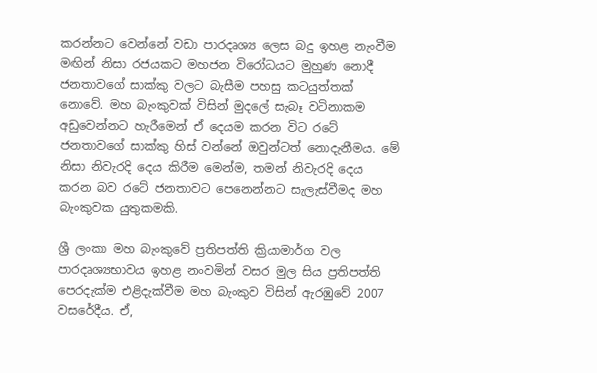කරන්නට වෙන්නේ වඩා පාරදෘශ්‍ය ලෙස බදු ඉහළ නැංවීම මඟින් නිසා රජයකට මහජන විරෝධයට මුහුණ නොදී ජනතාවගේ සාක්කු වලට බැසීම පහසු කටයුත්තක් නොවේ. මහ බැංකුවක් විසින් මුදලේ සැබෑ වටිනාකම අඩුවෙන්නට හැරීමෙන් ඒ දෙයම කරන විට රටේ ජනතාවගේ සාක්කු හිස් වන්නේ ඔවුන්ටත් නොදැනීමය. මේ නිසා නිවැරදි දෙය කිරීම මෙන්ම, තමන් නිවැරදි දෙය කරන බව රටේ ජනතාවට පෙනෙන්නට සැලැස්වීමද මහ බැංකුවක යුතුකමකි.

ශ්‍රී ලංකා මහ බැංකුවේ ප්‍රතිපත්ති ක්‍රියාමාර්ග වල පාරදෘශ්‍යභාවය ඉහළ නංවමින් වසර මුල සිය ප්‍රතිපත්ති පෙරදැක්ම එළිදැක්වීම මහ බැංකුව විසින් ඇරඹුවේ 2007 වසරේදීය. ඒ,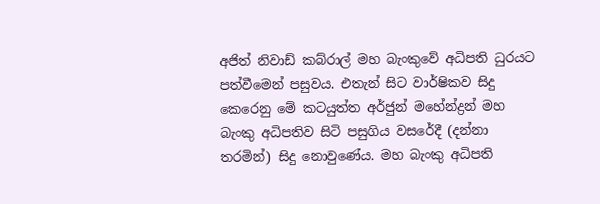අජිත් නිවාඩ් කබ්රාල් මහ බැංකුවේ අධිපති ධුරයට පත්වීමෙන් පසුවය. එතැන් සිට වාර්ෂිකව සිදු කෙරෙනු මේ කටයුත්ත අර්ජුන් මහේන්ද්‍රන් මහ බැංකු අධිපතිව සිටි පසුගිය වසරේදී (දන්නා තරමින්) සිදු නොවුණේය. මහ බැංකු අධිපති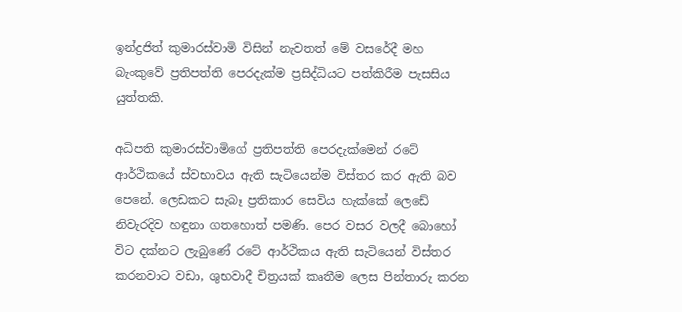ඉන්ද්‍රජිත් කුමාරස්වාමි විසින් නැවතත් මේ වසරේදී මහ බැංකුවේ ප්‍රතිපත්ති පෙරදැක්ම ප්‍රසිද්ධියට පත්කිරීම පැසසිය යුත්තකි.

අධිපති කුමාරස්වාමිගේ ප්‍රතිපත්ති පෙරදැක්මෙන් රටේ ආර්ථිකයේ ස්වභාවය ඇති සැටියෙන්ම විස්තර කර ඇති බව පෙනේ. ලෙඩකට සැබෑ ප්‍රතිකාර සෙවිය හැක්කේ ලෙඩේ නිවැරදිව හඳුනා ගතහොත් පමණි. පෙර වසර වලදී බොහෝ විට දක්නට ලැබුණේ රටේ ආර්ථිකය ඇති සැටියෙන් විස්තර කරනවාට වඩා, ශුභවාදී චිත්‍රයක් කෘතීම ලෙස පින්තාරු කරන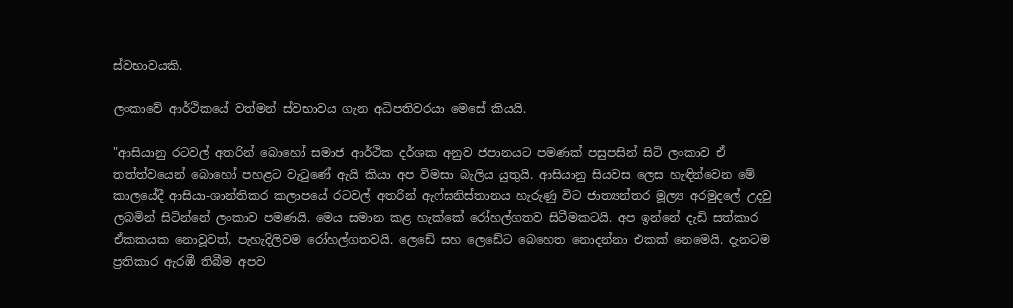ස්වභාවයකි.

ලංකාවේ ආර්ථිකයේ වත්මන් ස්වභාවය ගැන අධිපතිවරයා මෙසේ කියයි.

"ආසියානු රටවල් අතරින් බොහෝ සමාජ ආර්ථික දර්ශක අනුව ජපානයට පමණක් පසුපසින් සිටි ලංකාව ඒ තත්ත්වයෙන් බොහෝ පහළට වැටුණේ ඇයි කියා අප විමසා බැලිය යුතුයි. ආසියානු සියවස ලෙස හැඳින්වෙන මේ කාලයේදී ආසියා-ශාන්තිකර කලාපයේ රටවල් අතරින් ඇෆ්ඝනිස්තානය හැරුණු විට ජාත්‍යන්තර මූල්‍ය අරමුදලේ උදවු ලබමින් සිටින්නේ ලංකාව පමණයි. මෙය සමාන කළ හැක්කේ රෝහල්ගතව සිටීමකටයි. අප ඉන්නේ දැඩි සත්කාර ඒකකයක නොවූවත්, පැහැදිලිවම රෝහල්ගතවයි. ලෙඩේ සහ ලෙඩේට බෙහෙත නොදන්නා එකක් නෙමෙයි. දැනටම ප්‍රතිකාර ඇරඹී තිබීම අපව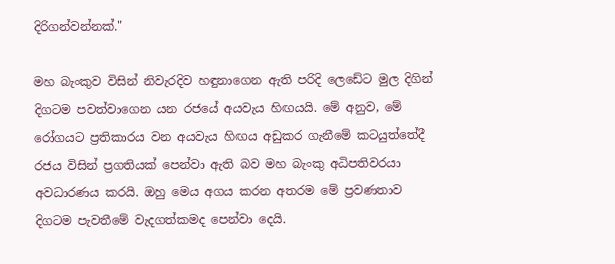දිරිගන්වන්නක්."

මහ බැංකුව විසින් නිවැරදිව හඳුනාගෙන ඇති පරිදි ලෙඩේට මුල දිගින් දිගටම පවත්වාගෙන යන රජයේ අයවැය හිඟයයි. මේ අනුව, මේ රෝගයට ප්‍රතිකාරය වන අයවැය හිඟය අඩුකර ගැනීමේ කටයුත්තේදී රජය විසින් ප්‍රගතියක් පෙන්වා ඇති බව මහ බැංකු අධිපතිවරයා අවධාරණය කරයි. ඔහු මෙය අගය කරන අතරම මේ ප්‍රවණතාව දිගටම පැවතීමේ වැදගත්කමද පෙන්වා දෙයි.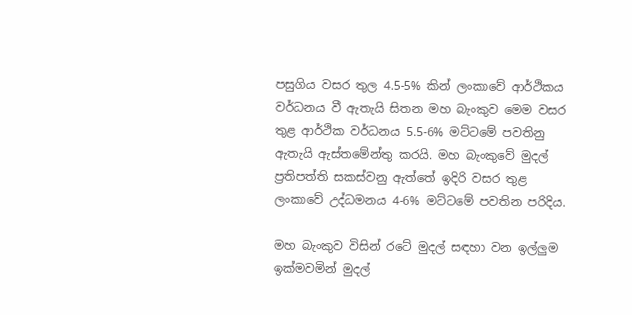පසුගිය වසර තුල 4.5-5% කින් ලංකාවේ ආර්ථිකය වර්ධනය වී ඇතැයි සිතන මහ බැංකුව මෙම වසර තුළ ආර්ථික වර්ධනය 5.5-6% මට්ටමේ පවතිනු ඇතැයි ඇස්තමේන්තු කරයි. මහ බැංකුවේ මුදල් ප්‍රතිපත්ති සකස්වනු ඇත්තේ ඉදිරි වසර තුළ ලංකාවේ උද්ධමනය 4-6% මට්ටමේ පවතින පරිදිය.

මහ බැංකුව විසින් රටේ මුදල් සඳහා වන ඉල්ලුම ඉක්මවමින් මුදල්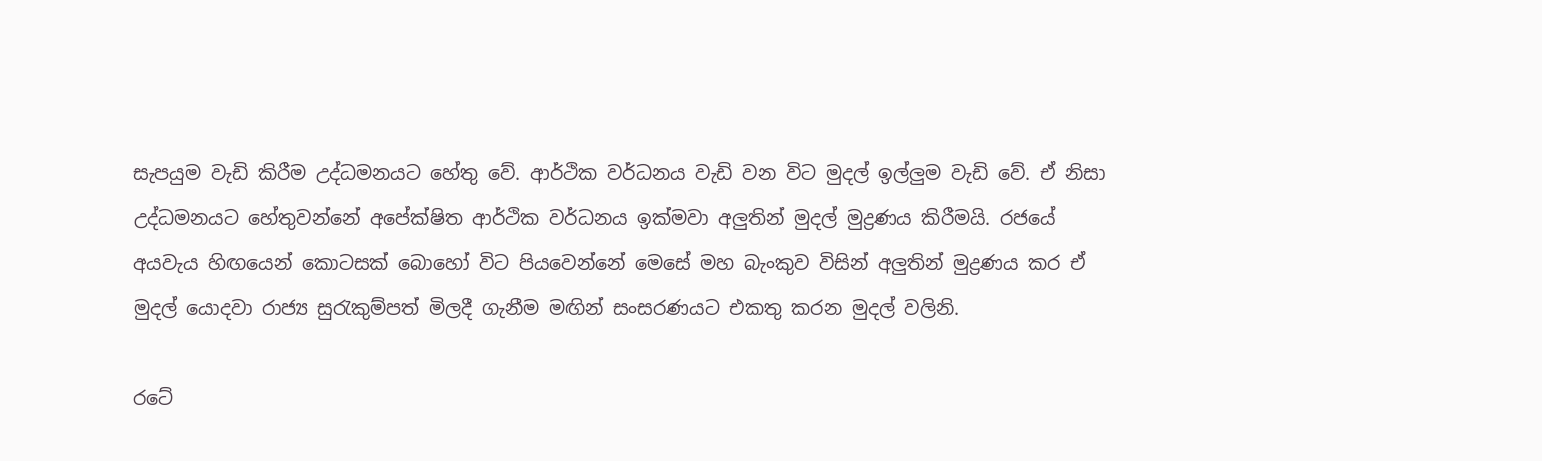සැපයුම වැඩි කිරීම උද්ධමනයට හේතු වේ. ආර්ථික වර්ධනය වැඩි වන විට මුදල් ඉල්ලුම වැඩි වේ. ඒ නිසා උද්ධමනයට හේතුවන්නේ අපේක්ෂිත ආර්ථික වර්ධනය ඉක්මවා අලුතින් මුදල් මුද්‍රණය කිරීමයි. රජයේ අයවැය හිඟයෙන් කොටසක් බොහෝ විට පියවෙන්නේ මෙසේ මහ බැංකුව විසින් අලුතින් මුද්‍රණය කර ඒ මුදල් යොදවා රාජ්‍ය සුරැකුම්පත් මිලදී ගැනීම මඟින් සංසරණයට එකතු කරන මුදල් වලිනි.

රටේ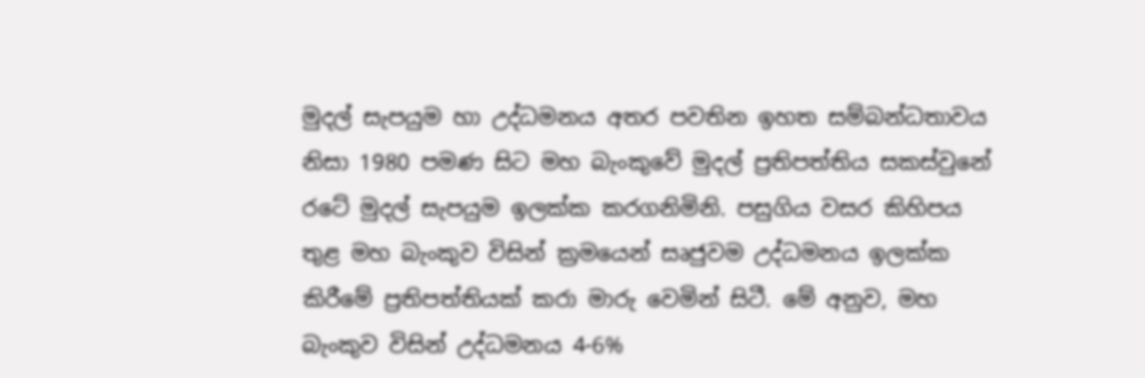මුදල් සැපයුම හා උද්ධමනය අතර පවතින ඉහත සම්බන්ධතාවය නිසා 1980 පමණ සිට මහ බැංකුවේ මුදල් ප්‍රතිපත්තිය සකස්වුනේ රටේ මුදල් සැපයුම ඉලක්ක කරගනිමිනි. පසුගිය වසර කිහිපය තුළ මහ බැංකුව විසින් ක්‍රමයෙන් සෘජුවම උද්ධමනය ඉලක්ක කිරීමේ ප්‍රතිපත්තියක් කරා මාරු වෙමින් සිටී. මේ අනුව, මහ බැංකුව විසින් උද්ධමනය 4-6%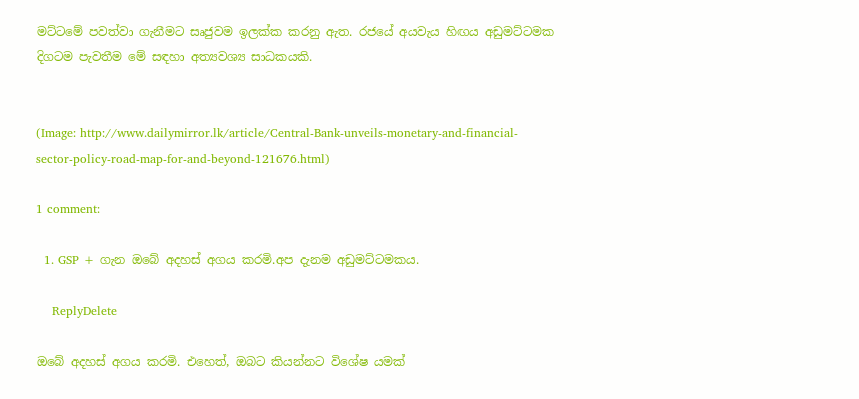මට්ටමේ පවත්වා ගැනීමට සෘජුවම ඉලක්ක කරනු ඇත. රජයේ අයවැය හිඟය අඩුමට්ටමක දිගටම පැවතීම මේ සඳහා අත්‍යවශ්‍ය සාධකයකි.


(Image: http://www.dailymirror.lk/article/Central-Bank-unveils-monetary-and-financial-sector-policy-road-map-for-and-beyond-121676.html)

1 comment:

  1. GSP + ගැන ඔබේ අදහස් අගය කරමි.අප දැනම අඩුමට්ටමකය.

    ReplyDelete

ඔබේ අදහස් අගය කරමි. එහෙත්, ඔබට කියන්නට විශේෂ යමක්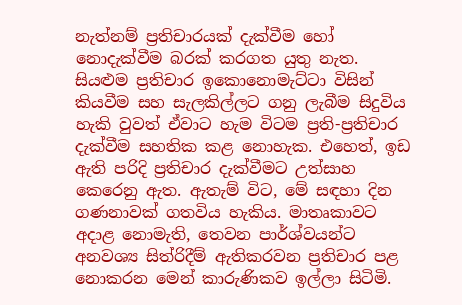නැත්නම් ප්‍රතිචාරයක් දැක්වීම හෝ නොදැක්වීම බරක් කරගත යුතු නැත. සියළුම ප්‍රතිචාර ඉකොනොමැට්ටා විසින් කියවීම සහ සැලකිල්ලට ගනු ලැබීම සිදුවිය හැකි වුවත් ඒවාට හැම විටම ප්‍රති-ප්‍රතිචාර දැක්වීම සහතික කළ නොහැක. එහෙත්, ඉඩ ඇති පරිදි ප්‍රතිචාර දැක්වීමට උත්සාහ කෙරෙනු ඇත. ඇතැම් විට, මේ සඳහා දින ගණනාවක් ගතවිය හැකිය. මාතෘකාවට අදාළ නොමැති, තෙවන පාර්ශ්වයන්ට අනවශ්‍ය සිත්රිදීම් ඇතිකරවන ප්‍රතිචාර පළ නොකරන මෙන් කාරුණිකව ඉල්ලා සිටිමි.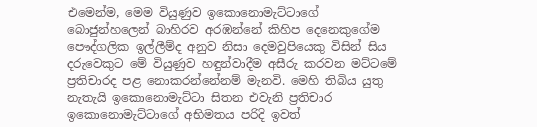එමෙන්ම, මෙම වියුණුව ඉකොනොමැට්ටාගේ බොජුන්හලෙන් බාහිරව අරඹන්නේ කිහිප දෙනෙකුගේම පෞද්ගලික ඉල්ලීම්ද අනුව නිසා දෙමවුපියෙකු විසින් සිය දරුවෙකුට මේ වියුණුව හඳුන්වාදීම අසීරු කරවන මට්ටමේ ප්‍රතිචාරද පළ නොකරන්නේනම් මැනවි. මෙහි තිබිය යුතු නැතැයි ඉකොනොමැට්ටා සිතන එවැනි ප්‍රතිචාර ඉකොනොමැට්ටාගේ අභිමතය පරිදි ඉවත්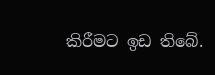කිරීමට ඉඩ තිබේ.